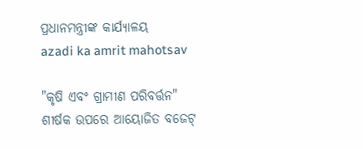ପ୍ରଧାନମନ୍ତ୍ରୀଙ୍କ କାର୍ଯ୍ୟାଳୟ
azadi ka amrit mahotsav

"କୃଷି ଏବଂ ଗ୍ରାମୀଣ ପରିବର୍ତ୍ତନ" ଶୀର୍ଷକ ଉପରେ ଆୟୋଜିତ ବଜେଟ୍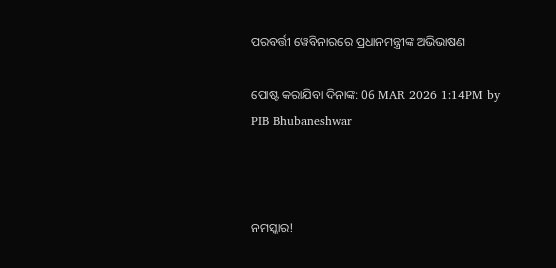ପରବର୍ତ୍ତୀ ୱେବିନାରରେ ପ୍ରଧାନମନ୍ତ୍ରୀଙ୍କ ଅଭିଭାଷଣ

ପୋଷ୍ଟ କରାଯିବା ଦିନାଙ୍କ: 06 MAR 2026 1:14PM by PIB Bhubaneshwar



ନମସ୍କାର!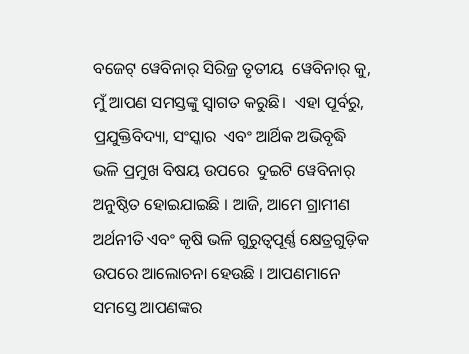ବଜେଟ୍ ୱେବିନାର୍ ସିରିଜ୍ର ତୃତୀୟ  ୱେବିନାର୍ କୁ, ମୁଁ ଆପଣ ସମସ୍ତଙ୍କୁ ସ୍ୱାଗତ କରୁଛି।  ଏହା ପୂର୍ବରୁ, ପ୍ରଯୁକ୍ତିବିଦ୍ୟା, ସଂସ୍କାର  ଏବଂ ଆର୍ଥିକ ଅଭିବୃଦ୍ଧି ଭଳି ପ୍ରମୁଖ ବିଷୟ ଉପରେ  ଦୁଇଟି ୱେବିନାର୍ ଅନୁଷ୍ଠିତ ହୋଇଯାଇଛି । ଆଜି, ଆମେ ଗ୍ରାମୀଣ ଅର୍ଥନୀତି ଏବଂ କୃଷି ଭଳି ଗୁରୁତ୍ୱପୂର୍ଣ୍ଣ କ୍ଷେତ୍ରଗୁଡ଼ିକ ଉପରେ ଆଲୋଚନା ହେଉଛି । ଆପଣମାନେ ସମସ୍ତେ ଆପଣଙ୍କର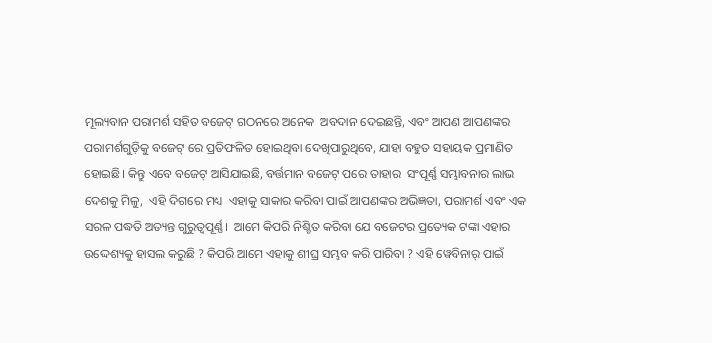ମୂଲ୍ୟବାନ ପରାମର୍ଶ ସହିତ ବଜେଟ୍ ଗଠନରେ ଅନେକ  ଅବଦାନ ଦେଇଛନ୍ତି, ଏବଂ ଆପଣ ଆପଣଙ୍କର ପରାମର୍ଶଗୁଡ଼ିକୁ ବଜେଟ୍ ରେ ପ୍ରତିଫଳିତ ହୋଇଥିବା ଦେଖିପାରୁଥିବେ, ଯାହା ବହୁତ ସହାୟକ ପ୍ରମାଣିତ ହୋଇଛି। କିନ୍ତୁ ଏବେ ବଜେଟ୍ ଆସିଯାଇଛି, ବର୍ତ୍ତମାନ ବଜେଟ୍ ପରେ ତାହାର  ସଂପୂର୍ଣ୍ଣ ସମ୍ଭାବନାର ଲାଭ ଦେଶକୁ ମିଳୁ,  ଏହି ଦିଗରେ ମଧ୍ୟ  ଏହାକୁ ସାକାର କରିବା ପାଇଁ ଆପଣଙ୍କର ଅଭିଜ୍ଞତା, ପରାମର୍ଶ ଏବଂ ଏକ ସରଳ ପଦ୍ଧତି ଅତ୍ୟନ୍ତ ଗୁରୁତ୍ୱପୂର୍ଣ୍ଣ।  ଆମେ କିପରି ନିଶ୍ଚିତ କରିବା ଯେ ବଜେଟର ପ୍ରତ୍ୟେକ ଟଙ୍କା ଏହାର ଉଦ୍ଦେଶ୍ୟକୁ ହାସଲ କରୁଛି ? କିପରି ଆମେ ଏହାକୁ ଶୀଘ୍ର ସମ୍ଭବ କରି ପାରିବା ? ଏହି ୱେବିନାର୍ ପାଇଁ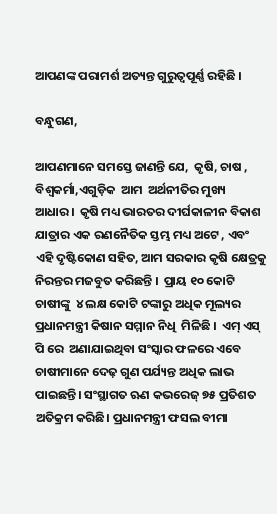ଆପଣଙ୍କ ପରାମର୍ଶ ଅତ୍ୟନ୍ତ ଗୁରୁତ୍ୱପୂର୍ଣ୍ଣ ରହିଛି ।

ବନ୍ଧୁଗଣ,

ଆପଣମାନେ ସମସ୍ତେ ଜାଣନ୍ତି ଯେ,  କୃଷି, ଚାଷ , ବିଶ୍ୱକର୍ମା,ଏଗୁଡ଼ିକ  ଆମ  ଅର୍ଥନୀତିର ମୁଖ୍ୟ ଆଧାର।  କୃଷି ମଧ୍ୟ ଭାରତର ଦୀର୍ଘକାଳୀନ ବିକାଶ ଯାତ୍ରାର ଏକ ରଣନୈତିକ ସ୍ତମ୍ଭ ମଧ୍ୟ ଅଟେ , ଏବଂ ଏହି ଦୃଷ୍ଟିକୋଣ ସହିତ, ଆମ ସରକାର କୃଷି କ୍ଷେତ୍ରକୁ ନିରନ୍ତର ମଜବୁତ କରିଛନ୍ତି ।  ପ୍ରାୟ ୧୦ କୋଟି  ଚାଷୀଙ୍କୁ  ୪ ଲକ୍ଷ କୋଟି ଟଙ୍କାରୁ ଅଧିକ ମୂଲ୍ୟର ପ୍ରଧାନମନ୍ତ୍ରୀ କିଷାନ ସମ୍ମାନ ନିଧି  ମିଳିଛି ।  ଏମ୍ ଏସ୍ ପି ରେ  ଅଣାଯାଇଥିବା ସଂସ୍କାର ଫଳରେ ଏବେ ଚାଷୀମାନେ ଦେଢ଼ ଗୁଣ ପର୍ଯ୍ୟନ୍ତ ଅଧିକ ଲାଭ ପାଇଛନ୍ତି। ସଂସ୍ଥାଗତ ଋଣ କଭରେଜ୍ ୭୫ ପ୍ରତିଶତ ଅତିକ୍ରମ କରିଛି। ପ୍ରଧାନମନ୍ତ୍ରୀ ଫସଲ ବୀମା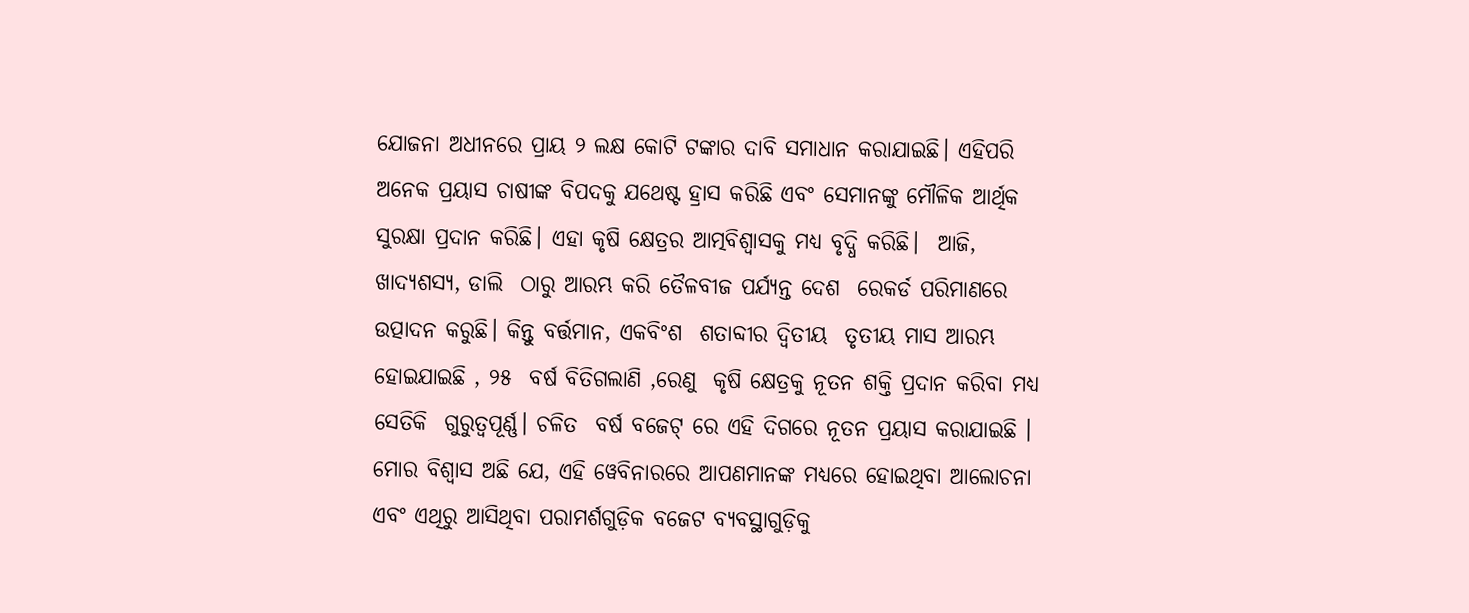ଯୋଜନା ଅଧୀନରେ ପ୍ରାୟ ୨ ଲକ୍ଷ କୋଟି ଟଙ୍କାର ଦାବି ସମାଧାନ କରାଯାଇଛି। ଏହିପରି ଅନେକ ପ୍ରୟାସ ଚାଷୀଙ୍କ ବିପଦକୁ ଯଥେଷ୍ଟ ହ୍ରାସ କରିଛି ଏବଂ ସେମାନଙ୍କୁ ମୌଳିକ ଆର୍ଥିକ ସୁରକ୍ଷା ପ୍ରଦାନ କରିଛି। ଏହା କୃଷି କ୍ଷେତ୍ରର ଆତ୍ମବିଶ୍ୱାସକୁ ମଧ୍ୟ ବୃଦ୍ଧି କରିଛି।  ଆଜି, ଖାଦ୍ୟଶସ୍ୟ, ଡାଲି  ଠାରୁ ଆରମ୍ଭ କରି ତୈଳବୀଜ ପର୍ଯ୍ୟନ୍ତ ଦେଶ  ରେକର୍ଡ ପରିମାଣରେ ଉତ୍ପାଦନ କରୁଛି। କିନ୍ତୁ ବର୍ତ୍ତମାନ, ଏକବିଂଶ  ଶତାବ୍ଦୀର ଦ୍ୱିତୀୟ  ତୃତୀୟ ମାସ ଆରମ୍ଭ ହୋଇଯାଇଛି , ୨୫  ବର୍ଷ ବିତିଗଲାଣି ,ରେଣୁ  କୃଷି କ୍ଷେତ୍ରକୁ ନୂତନ ଶକ୍ତି ପ୍ରଦାନ କରିବା ମଧ୍ୟ  ସେତିକି  ଗୁରୁତ୍ୱପୂର୍ଣ୍ଣ। ଚଳିତ  ବର୍ଷ ବଜେଟ୍ ରେ ଏହି ଦିଗରେ ନୂତନ ପ୍ରୟାସ କରାଯାଇଛି ।  ମୋର ବିଶ୍ବାସ ଅଛି ଯେ, ଏହି ୱେବିନାରରେ ଆପଣମାନଙ୍କ ମଧ୍ୟରେ ହୋଇଥିବା ଆଲୋଚନା ଏବଂ ଏଥିରୁ ଆସିଥିବା ପରାମର୍ଶଗୁଡ଼ିକ ବଜେଟ ବ୍ୟବସ୍ଥାଗୁଡ଼ିକୁ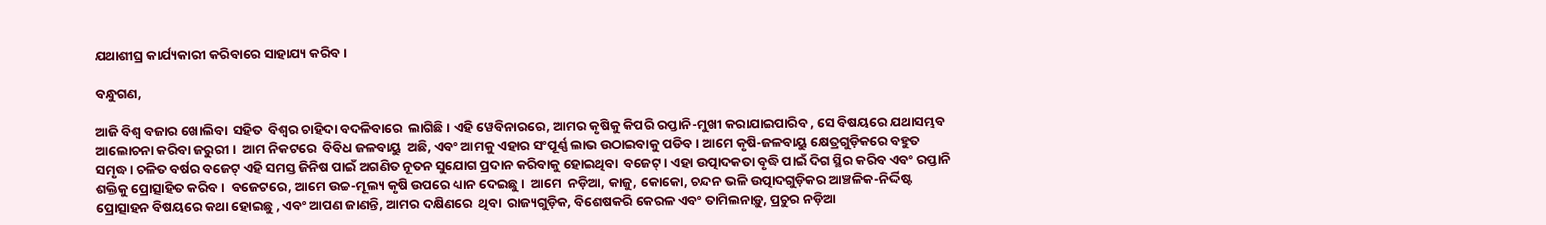ଯଥାଶୀଘ୍ର କାର୍ଯ୍ୟକାରୀ କରିବାରେ ସାହାଯ୍ୟ କରିବ।

ବନ୍ଧୁଗଣ,

ଆଜି ବିଶ୍ୱ ବଜାର ଖୋଲିବା  ସହିତ  ବିଶ୍ୱର ଚାହିଦା ବଦଳିବାରେ  ଲାଗିଛି । ଏହି ୱେବିନାରରେ, ଆମର କୃଷିକୁ କିପରି ରପ୍ତାନି-ମୁଖୀ କରାଯାଇପାରିବ , ସେ ବିଷୟରେ ଯଥାସମ୍ଭବ ଆଲୋଚନା କରିବା ଜରୁରୀ ।  ଆମ ନିକଟରେ  ବିବିଧ ଜଳବାୟୁ  ଅଛି, ଏବଂ ଆମକୁ ଏହାର ସଂପୂର୍ଣ୍ଣ ଲାଭ ଉଠାଇବାକୁ ପଡିବ। ଆମେ କୃଷି-ଜଳବାୟୁ କ୍ଷେତ୍ରଗୁଡ଼ିକରେ ବହୁତ ସମୃଦ୍ଧ। ଚଳିତ ବର୍ଷର ବଜେଟ୍ ଏହି ସମସ୍ତ ଜିନିଷ ପାଇଁ ଅଗଣିତ ନୂତନ ସୁଯୋଗ ପ୍ରଦାନ କରିବାକୁ ହୋଇଥିବା  ବଜେଟ୍ । ଏହା ଉତ୍ପାଦକତା ବୃଦ୍ଧି ପାଇଁ ଦିଗ ସ୍ଥିର କରିବ ଏବଂ ରପ୍ତାନି ଶକ୍ତିକୁ ପ୍ରୋତ୍ସାହିତ କରିବ ।  ବଜେଟରେ, ଆମେ ଉଚ୍ଚ-ମୂଲ୍ୟ କୃଷି ଉପରେ ଧ୍ୟାନ ଦେଇଛୁ।  ଆମେ  ନଡ଼ିଆ, କାଜୁ, କୋକୋ, ଚନ୍ଦନ ଭଳି ଉତ୍ପାଦଗୁଡ଼ିକର ଆଞ୍ଚଳିକ-ନିର୍ଦ୍ଦିଷ୍ଟ ପ୍ରୋତ୍ସାହନ ବିଷୟରେ କଥା ହୋଇଛୁ , ଏବଂ ଆପଣ ଜାଣନ୍ତି, ଆମର ଦକ୍ଷିଣରେ  ଥିବା  ରାଜ୍ୟଗୁଡ଼ିକ, ବିଶେଷକରି କେରଳ ଏବଂ ତାମିଲନାଡ଼ୁ, ପ୍ରଚୁର ନଡ଼ିଆ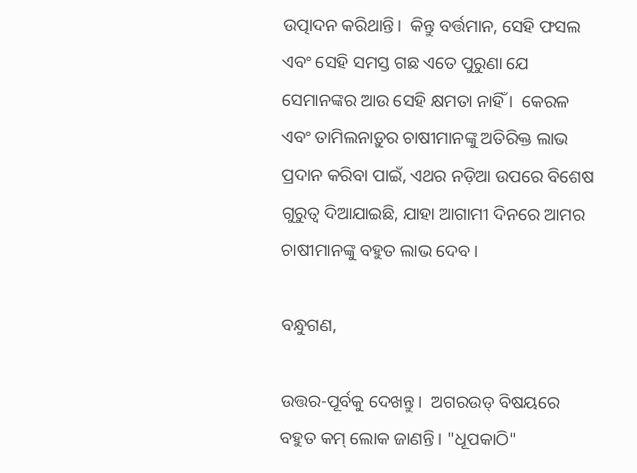ଉତ୍ପାଦନ କରିଥାନ୍ତି।  କିନ୍ତୁ ବର୍ତ୍ତମାନ, ସେହି ଫସଲ ଏବଂ ସେହି ସମସ୍ତ ଗଛ ଏତେ ପୁରୁଣା ଯେ ସେମାନଙ୍କର ଆଉ ସେହି କ୍ଷମତା ନାହିଁ ।  କେରଳ ଏବଂ ତାମିଲନାଡ଼ୁର ଚାଷୀମାନଙ୍କୁ ଅତିରିକ୍ତ ଲାଭ ପ୍ରଦାନ କରିବା ପାଇଁ, ଏଥର ନଡ଼ିଆ ଉପରେ ବିଶେଷ ଗୁରୁତ୍ୱ ଦିଆଯାଇଛି, ଯାହା ଆଗାମୀ ଦିନରେ ଆମର ଚାଷୀମାନଙ୍କୁ ବହୁତ ଲାଭ ଦେବ।

ବନ୍ଧୁଗଣ,

ଉତ୍ତର-ପୂର୍ବକୁ ଦେଖନ୍ତୁ।  ଅଗରଉଡ୍ ବିଷୟରେ ବହୁତ କମ୍ ଲୋକ ଜାଣନ୍ତି। "ଧୂପକାଠି"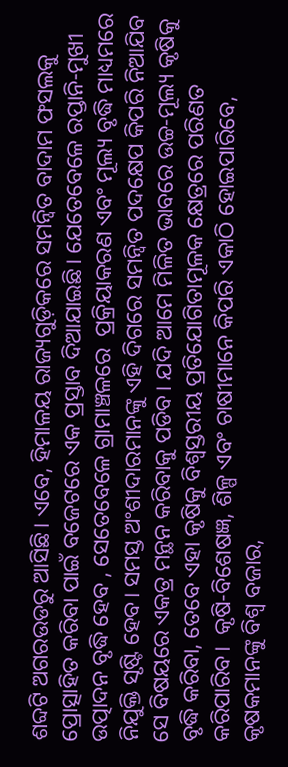ଶବ୍ଦଟି ଅଗରଉଡରୁ ଆସିଛି। ଏବେ, ହିମାଳୟ ରାଜ୍ୟଗୁଡ଼ିକରେ ସମନ୍ୱିତ ବାଦାମ ଫସଲକୁ ପ୍ରୋତ୍ସାହିତ କରିବା ପାଇଁ ବଜେଟରେ ଏକ ପ୍ରସ୍ତାବ ଦିଆଯାଇଛି। ଯେତେବେଳେ ରପ୍ତାନି-ମୁଖୀ ଉତ୍ପାଦନ ବୃଦ୍ଧି ହେବ , ସେତେବେଳେ ଗ୍ରାମାଞ୍ଚଳରେ  ପ୍ରକ୍ରିୟାକରଣ ଏବଂ ମୂଲ୍ୟ ବୃଦ୍ଧି ମାଧ୍ୟମରେ ନିଯୁକ୍ତି ସୃଷ୍ଟି ହେବ। ସମସ୍ତ ଅଂଶୀଦାରମାନଙ୍କୁ ଏହି ଦିଗରେ ସମନ୍ୱିତ ପଦକ୍ଷେପ କିପରି ନିଆଯିବ ସେ ବିଷୟରେ ଏକତ୍ର ମନ୍ଥନ କରିବାକୁ ପଡିବ। ଯଦି ଆମେ ମିଳିତ ଭାବରେ ଉଚ୍ଚ-ମୂଲ୍ୟ କୃଷିକୁ ବୃଦ୍ଧି କରିବା, ତେବେ ଏହା କୃଷିକୁ ବିଶ୍ୱସ୍ତରୀୟ ପ୍ରତିଯୋଗିତାମୂଳକ କ୍ଷେତ୍ରରେ ପରିଣତ କରିପାରିବ।  କୃଷି-ବିଶେଷଜ୍ଞ, ଶିଳ୍ପ ଏବଂ ଚାଷୀମାନେ କିପରି ଏକାଠି ହୋଇପାରିବେ, କୃଷକମାନଙ୍କୁ ବିଶ୍ୱ ବଜାର,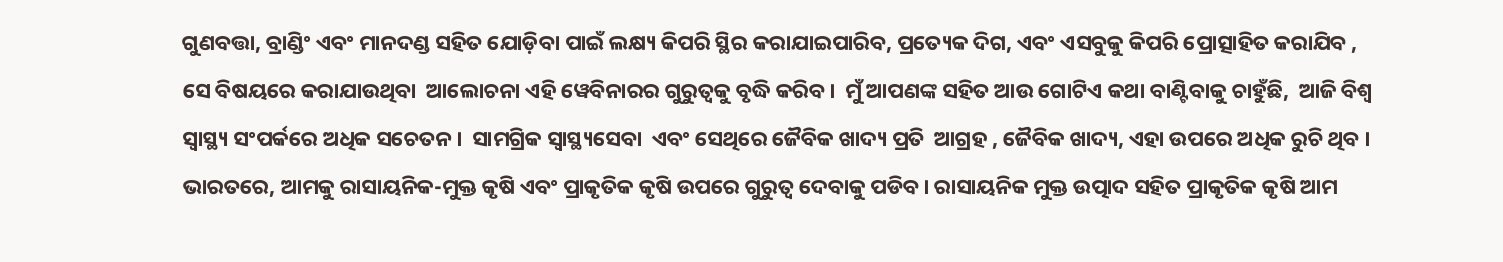ଗୁଣବତ୍ତା, ବ୍ରାଣ୍ଡିଂ ଏବଂ ମାନଦଣ୍ଡ ସହିତ ଯୋଡ଼ିବା ପାଇଁ ଲକ୍ଷ୍ୟ କିପରି ସ୍ଥିର କରାଯାଇପାରିବ, ପ୍ରତ୍ୟେକ ଦିଗ, ଏବଂ ଏସବୁକୁ କିପରି ପ୍ରୋତ୍ସାହିତ କରାଯିବ , ସେ ବିଷୟରେ କରାଯାଉଥିବା  ଆଲୋଚନା ଏହି ୱେବିନାରର ଗୁରୁତ୍ୱକୁ ବୃଦ୍ଧି କରିବ।  ମୁଁ ଆପଣଙ୍କ ସହିତ ଆଉ ଗୋଟିଏ କଥା ବାଣ୍ଟିବାକୁ ଚାହୁଁଛି,  ଆଜି ବିଶ୍ୱ ସ୍ୱାସ୍ଥ୍ୟ ସଂପର୍କରେ ଅଧିକ ସଚେତନ।  ସାମଗ୍ରିକ ସ୍ୱାସ୍ଥ୍ୟସେବା  ଏବଂ ସେଥିରେ ଜୈବିକ ଖାଦ୍ୟ ପ୍ରତି  ଆଗ୍ରହ , ଜୈବିକ ଖାଦ୍ୟ, ଏହା ଉପରେ ଅଧିକ ରୁଚି ଥିବ ।  ଭାରତରେ, ଆମକୁ ରାସାୟନିକ-ମୁକ୍ତ କୃଷି ଏବଂ ପ୍ରାକୃତିକ କୃଷି ଉପରେ ଗୁରୁତ୍ୱ ଦେବାକୁ ପଡିବ। ରାସାୟନିକ ମୁକ୍ତ ଉତ୍ପାଦ ସହିତ ପ୍ରାକୃତିକ କୃଷି ଆମ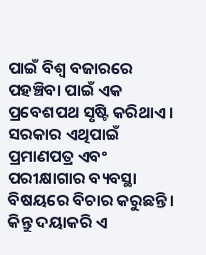ପାଇଁ ବିଶ୍ୱ ବଜାରରେ ପହଞ୍ଚିବା ପାଇଁ ଏକ ପ୍ରବେଶପଥ ସୃଷ୍ଟି କରିଥାଏ । ସରକାର ଏଥିପାଇଁ ପ୍ରମାଣପତ୍ର ଏବଂ ପରୀକ୍ଷାଗାର ବ୍ୟବସ୍ଥା ବିଷୟରେ ବିଚାର କରୁଛନ୍ତି। କିନ୍ତୁ ଦୟାକରି ଏ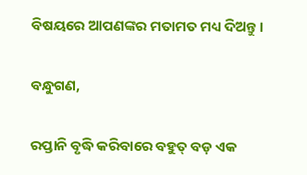ବିଷୟରେ ଆପଣଙ୍କର ମତାମତ ମଧ୍ୟ ଦିଅନ୍ତୁ ।

ବନ୍ଧୁଗଣ,

ରପ୍ତାନି ବୃଦ୍ଧି କରିବାରେ ବହୁତ୍ ବଡ଼ ଏକ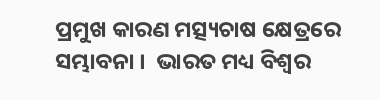ପ୍ରମୁଖ କାରଣ ମତ୍ସ୍ୟଚାଷ କ୍ଷେତ୍ରରେ ସମ୍ଭାବନା ।  ଭାରତ ମଧ୍ୟ ବିଶ୍ୱର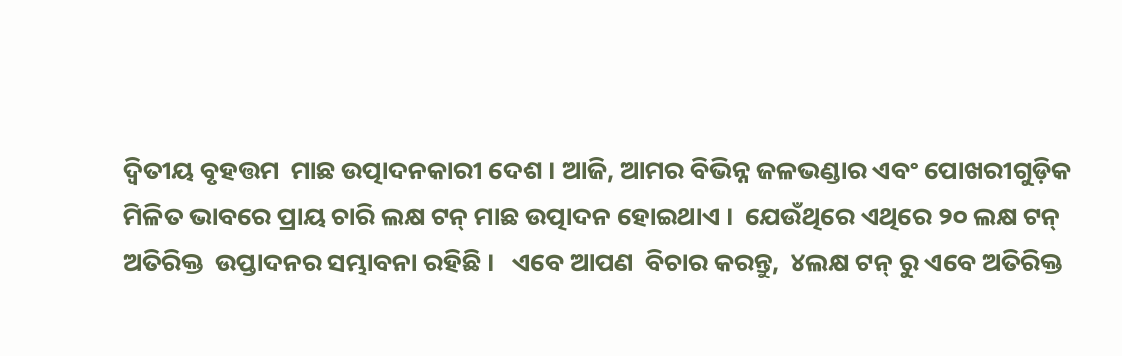ଦ୍ୱିତୀୟ ବୃହତ୍ତମ  ମାଛ ଉତ୍ପାଦନକାରୀ ଦେଶ । ଆଜି, ଆମର ବିଭିନ୍ନ ଜଳଭଣ୍ଡାର ଏବଂ ପୋଖରୀଗୁଡ଼ିକ ମିଳିତ ଭାବରେ ପ୍ରାୟ ଚାରି ଲକ୍ଷ ଟନ୍ ମାଛ ଉତ୍ପାଦନ ହୋଇଥାଏ ।  ଯେଉଁଥିରେ ଏଥିରେ ୨୦ ଲକ୍ଷ ଟନ୍ ଅତିରିକ୍ତ  ଉପ୍ତାଦନର ସମ୍ଭାବନା ରହିଛି ।   ଏବେ ଆପଣ  ବିଚାର କରନ୍ତୁ,  ୪ଲକ୍ଷ ଟନ୍ ରୁ ଏବେ ଅତିରିକ୍ତ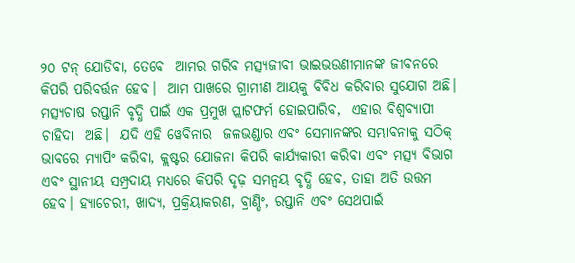୨୦ ଟନ୍ ଯୋଡିବା, ତେବେ  ଆମର ଗରିବ ମତ୍ସ୍ୟଜୀବୀ ଭାଇଭଉଣୀମାନଙ୍କ ଜୀବନରେ  କିପରି ପରିବର୍ତ୍ତନ ହେବ।  ଆମ ପାଖରେ ଗ୍ରାମୀଣ ଆୟକୁ ବିବିଧ କରିବାର ସୁଯୋଗ ଅଛି। ମତ୍ସ୍ୟଚାଷ ରପ୍ତାନି ବୃଦ୍ଧି ପାଇଁ ଏକ ପ୍ରମୁଖ ପ୍ଲାଟଫର୍ମ ହୋଇପାରିବ,  ଏହାର ବିଶ୍ୱବ୍ୟାପୀ ଚାହିଦା  ଅଛି।  ଯଦି ଏହି ୱେବିନାର  ଜଳଭଣ୍ଡାର ଏବଂ ସେମାନଙ୍କର ସମ୍ଭାବନାକୁ ସଠିକ୍ ଭାବରେ ମ୍ୟାପିଂ କରିବା, କ୍ଲଷ୍ଟର ଯୋଜନା କିପରି କାର୍ଯ୍ୟକାରୀ କରିବା ଏବଂ ମତ୍ସ୍ୟ ବିଭାଗ ଏବଂ ସ୍ଥାନୀୟ ସମ୍ପ୍ରଦାୟ ମଧ୍ୟରେ କିପରି ଦୃଢ଼ ସମନ୍ୱୟ ବୃଦ୍ଧି ହେବ, ତାହା ଅତି ଉତ୍ତମ ହେବ। ହ୍ୟାଚେରୀ, ଖାଦ୍ୟ, ପ୍ରକ୍ରିୟାକରଣ, ବ୍ରାଣ୍ଡିଂ, ରପ୍ତାନି ଏବଂ ସେଥପାଇଁ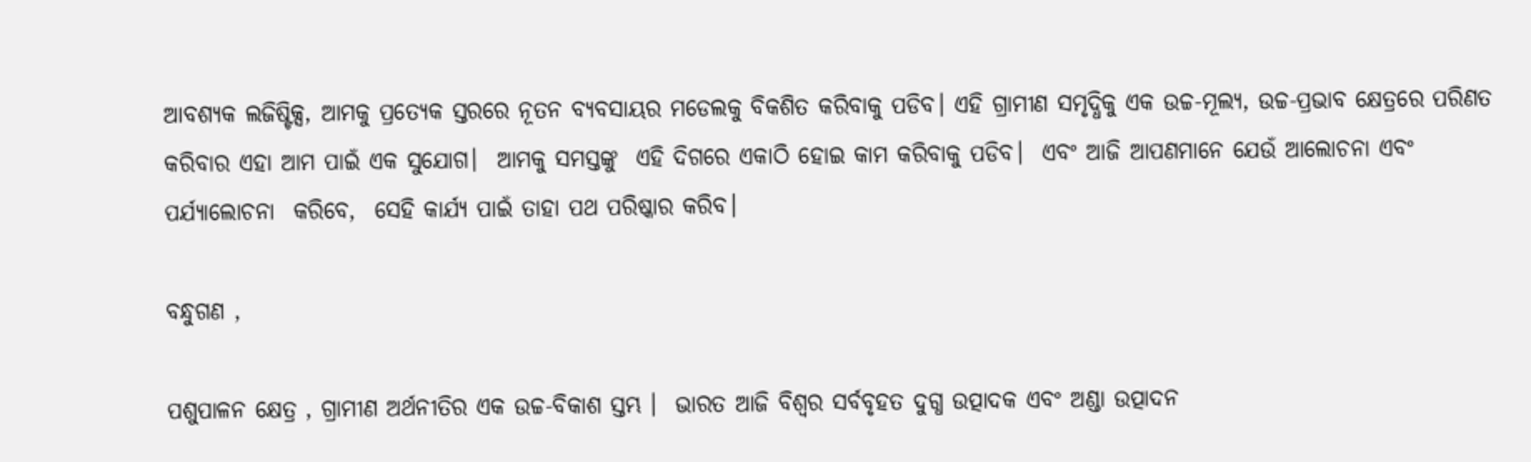ଆବଶ୍ୟକ ଲଜିଷ୍ଟିକ୍ସ, ଆମକୁ ପ୍ରତ୍ୟେକ ସ୍ତରରେ ନୂତନ ବ୍ୟବସାୟର ମଡେଲକୁ ବିକଶିତ କରିବାକୁ ପଡିବ। ଏହି ଗ୍ରାମୀଣ ସମୃଦ୍ଧିକୁ ଏକ ଉଚ୍ଚ-ମୂଲ୍ୟ, ଉଚ୍ଚ-ପ୍ରଭାବ କ୍ଷେତ୍ରରେ ପରିଣତ କରିବାର ଏହା ଆମ ପାଇଁ ଏକ ସୁଯୋଗ।  ଆମକୁ ସମସ୍ତଙ୍କୁ  ଏହି ଦିଗରେ ଏକାଠି ହୋଇ କାମ କରିବାକୁ ପଡିବ।  ଏବଂ ଆଜି ଆପଣମାନେ ଯେଉଁ ଆଲୋଚନା ଏବଂ ପର୍ଯ୍ୟାଲୋଚନା  କରିବେ,  ସେହି କାର୍ଯ୍ୟ ପାଇଁ ତାହା ପଥ ପରିଷ୍କାର କରିବ।

ବନ୍ଧୁଗଣ ,

ପଶୁପାଳନ କ୍ଷେତ୍ର , ଗ୍ରାମୀଣ ଅର୍ଥନୀତିର ଏକ ଉଚ୍ଚ-ବିକାଶ ସ୍ତମ୍ଭ ।  ଭାରତ ଆଜି ବିଶ୍ୱର ସର୍ବବୃହତ ଦୁଗ୍ଧ ଉତ୍ପାଦକ ଏବଂ ଅଣ୍ଡା ଉତ୍ପାଦନ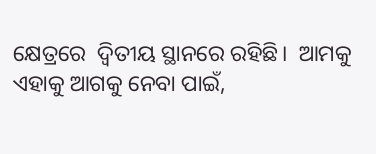କ୍ଷେତ୍ରରେ  ଦ୍ୱିତୀୟ ସ୍ଥାନରେ ରହିଛି।  ଆମକୁ ଏହାକୁ ଆଗକୁ ନେବା ପାଇଁ,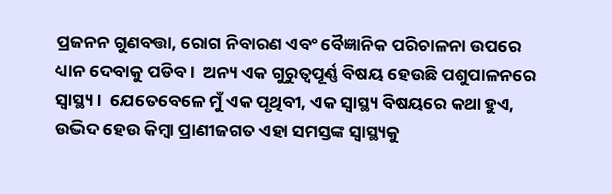ପ୍ରଜନନ ଗୁଣବତ୍ତା, ରୋଗ ନିବାରଣ ଏବଂ ବୈଜ୍ଞାନିକ ପରିଚାଳନା ଉପରେ ଧ୍ୟାନ ଦେବାକୁ ପଡିବ।  ଅନ୍ୟ ଏକ ଗୁରୁତ୍ୱପୂର୍ଣ୍ଣ ବିଷୟ ହେଉଛି ପଶୁପାଳନରେ ସ୍ୱାସ୍ଥ୍ୟ।  ଯେତେବେଳେ ମୁଁ ଏକ ପୃଥିବୀ, ଏକ ସ୍ୱାସ୍ଥ୍ୟ ବିଷୟରେ କଥା ହୁଏ, ଉଦ୍ଭିଦ ହେଉ କିମ୍ବା ପ୍ରାଣୀଜଗତ ଏହା ସମସ୍ତଙ୍କ ସ୍ୱାସ୍ଥ୍ୟକୁ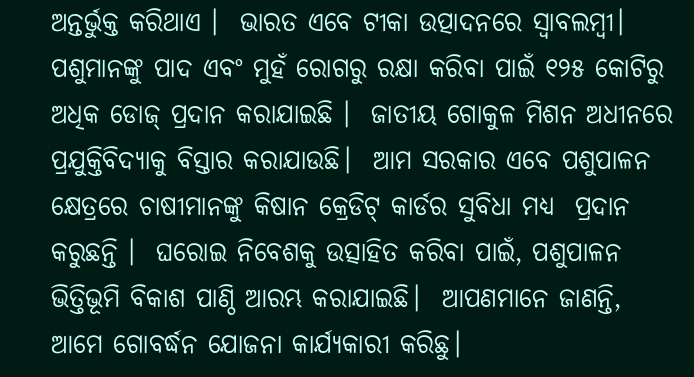ଅନ୍ତର୍ଭୁକ୍ତ କରିଥାଏ ।  ଭାରତ ଏବେ ଟୀକା ଉତ୍ପାଦନରେ ସ୍ୱାବଲମ୍ବୀ।  ପଶୁମାନଙ୍କୁ ପାଦ ଏବଂ ମୁହଁ ରୋଗରୁ ରକ୍ଷା କରିବା ପାଇଁ ୧୨୫ କୋଟିରୁ ଅଧିକ ଡୋଜ୍ ପ୍ରଦାନ କରାଯାଇଛି ।  ଜାତୀୟ ଗୋକୁଳ ମିଶନ ଅଧୀନରେ ପ୍ରଯୁକ୍ତିବିଦ୍ୟାକୁ ବିସ୍ତାର କରାଯାଉଛି।  ଆମ ସରକାର ଏବେ ପଶୁପାଳନ କ୍ଷେତ୍ରରେ ଚାଷୀମାନଙ୍କୁ କିଷାନ କ୍ରେଡିଟ୍ କାର୍ଡର ସୁବିଧା ମଧ୍ୟ  ପ୍ରଦାନ କରୁଛନ୍ତି ।  ଘରୋଇ ନିବେଶକୁ ଉତ୍ସାହିତ କରିବା ପାଇଁ, ପଶୁପାଳନ ଭିତ୍ତିଭୂମି ବିକାଶ ପାଣ୍ଠି ଆରମ୍ଭ କରାଯାଇଛି।  ଆପଣମାନେ ଜାଣନ୍ତି, ଆମେ ଗୋବର୍ଦ୍ଧନ ଯୋଜନା କାର୍ଯ୍ୟକାରୀ କରିଛୁ।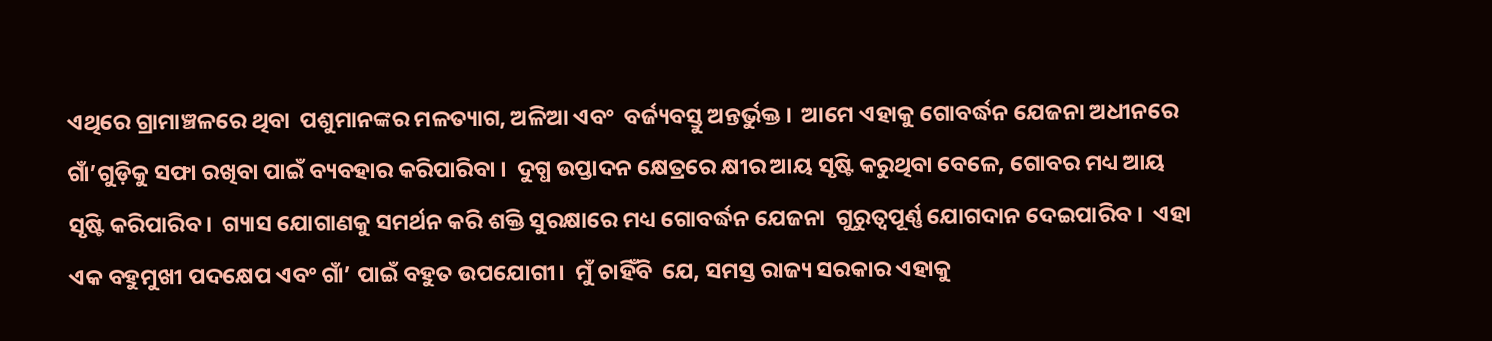ଏଥିରେ ଗ୍ରାମାଞ୍ଚଳରେ ଥିବା  ପଶୁମାନଙ୍କର ମଳତ୍ୟାଗ, ଅଳିଆ ଏବଂ  ବର୍ଜ୍ୟବସ୍ତୁ ଅନ୍ତର୍ଭୁକ୍ତ ।  ଆମେ ଏହାକୁ ଗୋବର୍ଦ୍ଧନ ଯେଜନା ଅଧୀନରେ ଗାଁ’ଗୁଡ଼ିକୁ ସଫା ରଖିବା ପାଇଁ ବ୍ୟବହାର କରିପାରିବା ।  ଦୁଗ୍ଧ ଉପ୍ତାଦନ କ୍ଷେତ୍ରରେ କ୍ଷୀର ଆୟ ସୃଷ୍ଟି କରୁଥିବା ବେଳେ, ଗୋବର ମଧ୍ୟ ଆୟ ସୃଷ୍ଟି କରିପାରିବ।  ଗ୍ୟାସ ଯୋଗାଣକୁ ସମର୍ଥନ କରି ଶକ୍ତି ସୁରକ୍ଷାରେ ମଧ୍ୟ ଗୋବର୍ଦ୍ଧନ ଯେଜନା  ଗୁରୁତ୍ୱପୂର୍ଣ୍ଣ ଯୋଗଦାନ ଦେଇପାରିବ ।  ଏହା ଏକ ବହୁମୁଖୀ ପଦକ୍ଷେପ ଏବଂ ଗାଁ’ ପାଇଁ ବହୁତ ଉପଯୋଗୀ।  ମୁଁ ଚାହିଁବି  ଯେ, ସମସ୍ତ ରାଜ୍ୟ ସରକାର ଏହାକୁ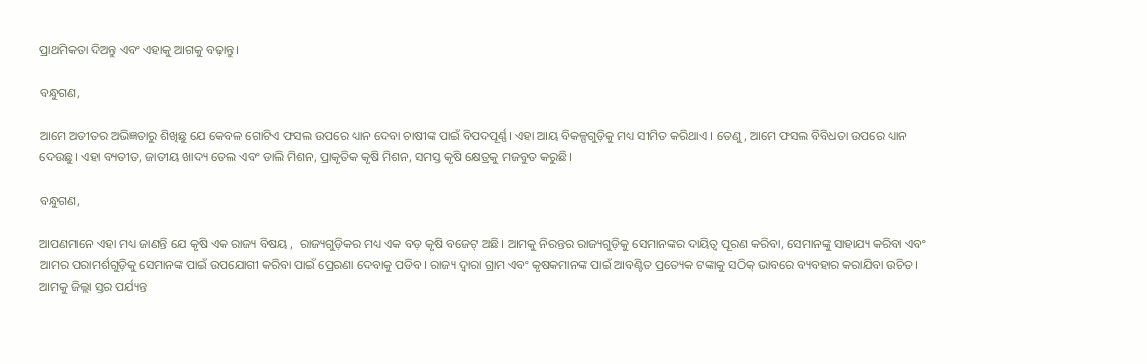ପ୍ରାଥମିକତା ଦିଅନ୍ତୁ ଏବଂ ଏହାକୁ ଆଗକୁ ବଢ଼ାନ୍ତୁ।

ବନ୍ଧୁଗଣ,

ଆମେ ଅତୀତର ଅଭିଜ୍ଞତାରୁ ଶିଖିଛୁ ଯେ କେବଳ ଗୋଟିଏ ଫସଲ ଉପରେ ଧ୍ୟାନ ଦେବା ଚାଷୀଙ୍କ ପାଇଁ ବିପଦପୂର୍ଣ୍ଣ। ଏହା ଆୟ ବିକଳ୍ପଗୁଡ଼ିକୁ ମଧ୍ୟ ସୀମିତ କରିଥାଏ । ତେଣୁ, ଆମେ ଫସଲ ବିବିଧତା ଉପରେ ଧ୍ୟାନ ଦେଉଛୁ। ଏହା ବ୍ୟତୀତ, ଜାତୀୟ ଖାଦ୍ୟ ତେଲ ଏବଂ ଡାଲି ମିଶନ, ପ୍ରାକୃତିକ କୃଷି ମିଶନ, ସମସ୍ତ କୃଷି କ୍ଷେତ୍ରକୁ ମଜବୁତ କରୁଛି।

ବନ୍ଧୁଗଣ,

ଆପଣମାନେ ଏହା ମଧ୍ୟ ଜାଣନ୍ତି ଯେ କୃଷି ଏକ ରାଜ୍ୟ ବିଷୟ ,  ରାଜ୍ୟଗୁଡ଼ିକର ମଧ୍ୟ ଏକ ବଡ଼ କୃଷି ବଜେଟ୍ ଅଛି। ଆମକୁ ନିରନ୍ତର ରାଜ୍ୟଗୁଡ଼ିକୁ ସେମାନଙ୍କର ଦାୟିତ୍ୱ ପୂରଣ କରିବା, ସେମାନଙ୍କୁ ସାହାଯ୍ୟ କରିବା ଏବଂ ଆମର ପରାମର୍ଶଗୁଡ଼ିକୁ ସେମାନଙ୍କ ପାଇଁ ଉପଯୋଗୀ କରିବା ପାଇଁ ପ୍ରେରଣା ଦେବାକୁ ପଡିବ। ରାଜ୍ୟ ଦ୍ୱାରା ଗ୍ରାମ ଏବଂ କୃଷକମାନଙ୍କ ପାଇଁ ଆବଣ୍ଟିତ ପ୍ରତ୍ୟେକ ଟଙ୍କାକୁ ସଠିକ୍ ଭାବରେ ବ୍ୟବହାର କରାଯିବା ଉଚିତ। ଆମକୁ ଜିଲ୍ଲା ସ୍ତର ପର୍ଯ୍ୟନ୍ତ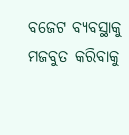ବଜେଟ ବ୍ୟବସ୍ଥାକୁ ମଜବୁତ କରିବାକୁ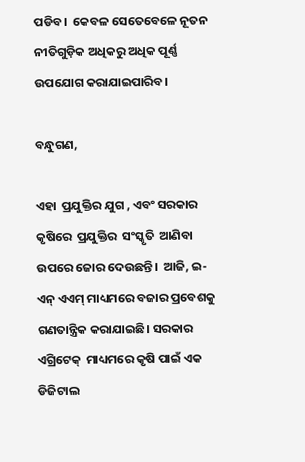ପଡିବ।  କେବଳ ସେତେବେଳେ ନୂତନ ନୀତିଗୁଡ଼ିକ ଅଧିକରୁ ଅଧିକ ପୂର୍ଣ୍ଣ ଉପଯୋଗ କରାଯାଇପାରିବ।

ବନ୍ଧୁଗଣ,

ଏହା  ପ୍ରଯୁକ୍ତିର ଯୁଗ , ଏବଂ ସରକାର କୃଷିରେ  ପ୍ରଯୁକ୍ତିର  ସଂସ୍କୃତି  ଆଣିବା  ଉପରେ ଜୋର ଦେଉଛନ୍ତି।  ଆଜି, ଇ- ଏନ୍ ଏଏମ୍ ମାଧ୍ୟମରେ ବଜାର ପ୍ରବେଶକୁ ଗଣତାନ୍ତ୍ରିକ କରାଯାଇଛି। ସରକାର  ଏଗ୍ରିଟେକ୍  ମାଧ୍ୟମରେ କୃଷି ପାଇଁ ଏକ ଡିଜିଟାଲ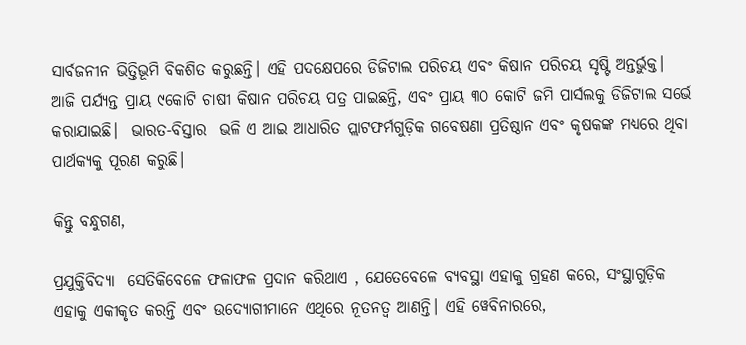ସାର୍ବଜନୀନ ଭିତ୍ତିଭୂମି ବିକଶିତ କରୁଛନ୍ତି। ଏହି ପଦକ୍ଷେପରେ ଡିଜିଟାଲ ପରିଚୟ ଏବଂ କିଷାନ ପରିଚୟ ସୃଷ୍ଟି ଅନ୍ତର୍ଭୁକ୍ତ।  ଆଜି ପର୍ଯ୍ୟନ୍ତ ପ୍ରାୟ ୯କୋଟି ଚାଷୀ କିଷାନ ପରିଚୟ ପତ୍ର ପାଇଛନ୍ତି, ଏବଂ ପ୍ରାୟ ୩୦ କୋଟି ଜମି ପାର୍ସଲକୁ ଡିଜିଟାଲ ସର୍ଭେ କରାଯାଇଛି।  ଭାରତ-ବିସ୍ତାର  ଭଳି ଏ ଆଇ ଆଧାରିତ ପ୍ଲାଟଫର୍ମଗୁଡ଼ିକ ଗବେଷଣା ପ୍ରତିଷ୍ଠାନ ଏବଂ କୃଷକଙ୍କ ମଧ୍ୟରେ ଥିବା ପାର୍ଥକ୍ୟକୁ ପୂରଣ କରୁଛି।

କିନ୍ତୁ ବନ୍ଧୁଗଣ,

ପ୍ରଯୁକ୍ତିବିଦ୍ୟା  ସେତିକିବେଳେ ଫଳାଫଳ ପ୍ରଦାନ କରିଥାଏ , ଯେତେବେଳେ ବ୍ୟବସ୍ଥା ଏହାକୁ ଗ୍ରହଣ କରେ, ସଂସ୍ଥାଗୁଡ଼ିକ ଏହାକୁ ଏକୀକୃତ କରନ୍ତି ଏବଂ ଉଦ୍ୟୋଗୀମାନେ ଏଥିରେ ନୂତନତ୍ୱ ଆଣନ୍ତି। ଏହି ୱେବିନାରରେ,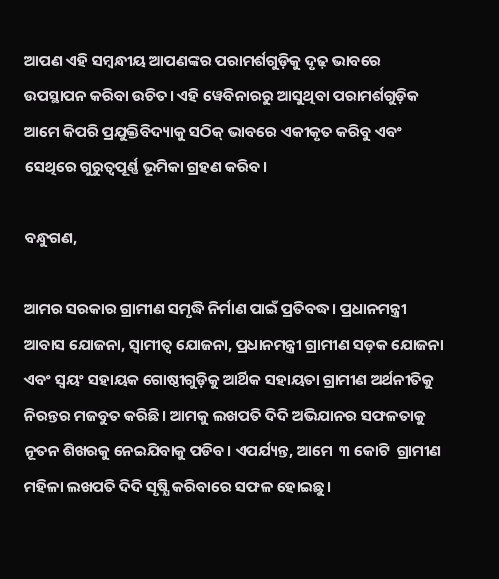ଆପଣ ଏହି ସମ୍ବନ୍ଧୀୟ ଆପଣଙ୍କର ପରାମର୍ଶଗୁଡ଼ିକୁ ଦୃଢ଼ ଭାବରେ ଉପସ୍ଥାପନ କରିବା ଉଚିତ। ଏହି ୱେବିନାରରୁ ଆସୁଥିବା ପରାମର୍ଶଗୁଡ଼ିକ ଆମେ କିପରି ପ୍ରଯୁକ୍ତିବିଦ୍ୟାକୁ ସଠିକ୍ ଭାବରେ ଏକୀକୃତ କରିବୁ ଏବଂ ସେଥିରେ ଗୁରୁତ୍ୱପୂର୍ଣ୍ଣ ଭୂମିକା ଗ୍ରହଣ କରିବ।

ବନ୍ଧୁଗଣ,

ଆମର ସରକାର ଗ୍ରାମୀଣ ସମୃଦ୍ଧି ନିର୍ମାଣ ପାଇଁ ପ୍ରତିବଦ୍ଧ। ପ୍ରଧାନମନ୍ତ୍ରୀ ଆବାସ ଯୋଜନା, ସ୍ୱାମୀତ୍ୱ ଯୋଜନା, ପ୍ରଧାନମନ୍ତ୍ରୀ ଗ୍ରାମୀଣ ସଡ଼କ ଯୋଜନା ଏବଂ ସ୍ୱୟଂ ସହାୟକ ଗୋଷ୍ଠୀଗୁଡ଼ିକୁ ଆର୍ଥିକ ସହାୟତା ଗ୍ରାମୀଣ ଅର୍ଥନୀତିକୁ ନିରନ୍ତର ମଜବୁତ କରିଛି। ଆମକୁ ଲଖପତି ଦିଦି ଅଭିଯାନର ସଫଳତାକୁ ନୂତନ ଶିଖରକୁ ନେଇଯିବାକୁ ପଡିବ। ଏପର୍ଯ୍ୟନ୍ତ, ଆମେ  ୩ କୋଟି  ଗ୍ରାମୀଣ ମହିଳା ଲଖପତି ଦିଦି ସୃଷ୍ଯି କରିବାରେ ସଫଳ ହୋଇଛୁ।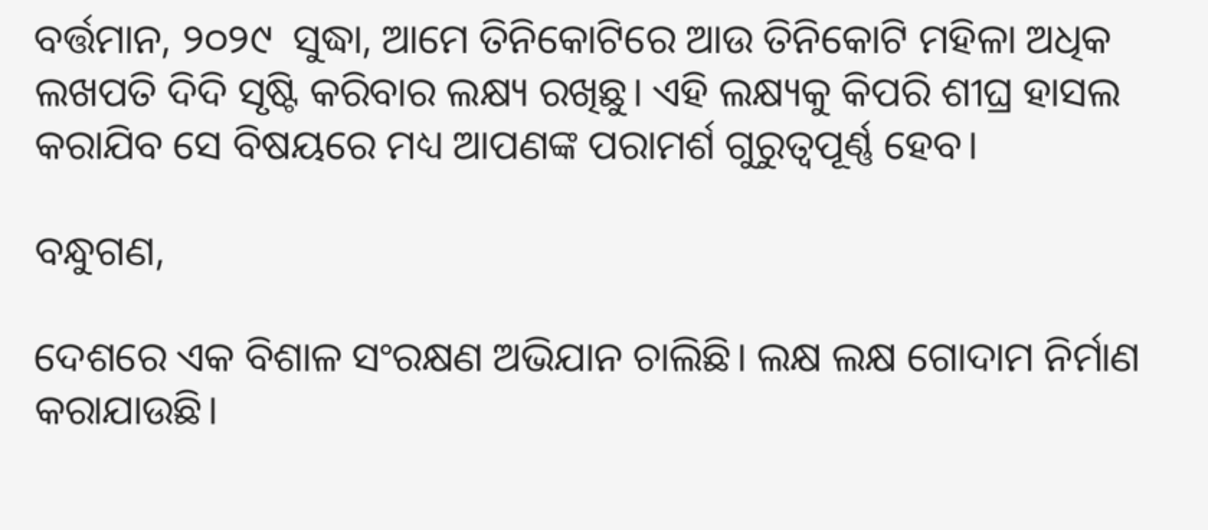ବର୍ତ୍ତମାନ, ୨୦୨୯  ସୁଦ୍ଧା, ଆମେ ତିନିକୋଟିରେ ଆଉ ତିନିକୋଟି ମହିଳା ଅଧିକ ଲଖପତି ଦିଦି ସୃଷ୍ଟି କରିବାର ଲକ୍ଷ୍ୟ ରଖିଛୁ। ଏହି ଲକ୍ଷ୍ୟକୁ କିପରି ଶୀଘ୍ର ହାସଲ କରାଯିବ ସେ ବିଷୟରେ ମଧ୍ୟ ଆପଣଙ୍କ ପରାମର୍ଶ ଗୁରୁତ୍ୱପୂର୍ଣ୍ଣ ହେବ।

ବନ୍ଧୁଗଣ,

ଦେଶରେ ଏକ ବିଶାଳ ସଂରକ୍ଷଣ ଅଭିଯାନ ଚାଲିଛି। ଲକ୍ଷ ଲକ୍ଷ ଗୋଦାମ ନିର୍ମାଣ କରାଯାଉଛି।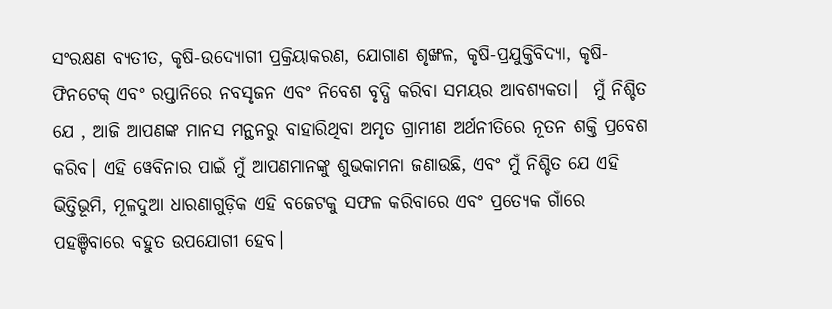ସଂରକ୍ଷଣ ବ୍ୟତୀତ, କୃଷି-ଉଦ୍ୟୋଗୀ ପ୍ରକ୍ରିୟାକରଣ, ଯୋଗାଣ ଶୃଙ୍ଖଳ, କୃଷି-ପ୍ରଯୁକ୍ତିବିଦ୍ୟା, କୃଷି-ଫିନଟେକ୍ ଏବଂ ରପ୍ତାନିରେ ନବସୃଜନ ଏବଂ ନିବେଶ ବୃଦ୍ଧି କରିବା ସମୟର ଆବଶ୍ୟକତା।  ମୁଁ ନିଶ୍ଚିତ ଯେ , ଆଜି ଆପଣଙ୍କ ମାନସ ମନ୍ଥନରୁ ବାହାରିଥିବା ଅମୃତ ଗ୍ରାମୀଣ ଅର୍ଥନୀତିରେ ନୂତନ ଶକ୍ତି ପ୍ରବେଶ କରିବ। ଏହି ୱେବିନାର ପାଇଁ ମୁଁ ଆପଣମାନଙ୍କୁ ଶୁଭକାମନା ଜଣାଉଛି, ଏବଂ ମୁଁ ନିଶ୍ଚିତ ଯେ ଏହି ଭିତ୍ତିଭୂମି, ମୂଳଦୁଆ ଧାରଣାଗୁଡ଼ିକ ଏହି ବଜେଟକୁ ସଫଳ କରିବାରେ ଏବଂ ପ୍ରତ୍ୟେକ ଗାଁରେ ପହଞ୍ଚିବାରେ ବହୁତ ଉପଯୋଗୀ ହେବ।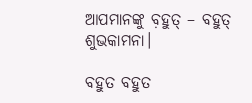ଆପମାନଙ୍କୁ ବ଼ହୁତ୍ – ବହୁତ୍ ଶୁଭକାମନା।

ବହୁତ ବହୁତ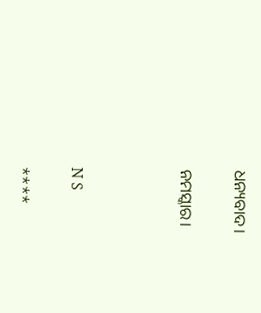ଧନ୍ୟବାଦ।

ନମସ୍କାର।



N S

****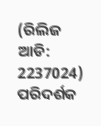(ରିଲିଜ ଆଡି: 2237024) ପରିଦର୍ଶକ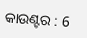କାଉଣ୍ଟର : 6